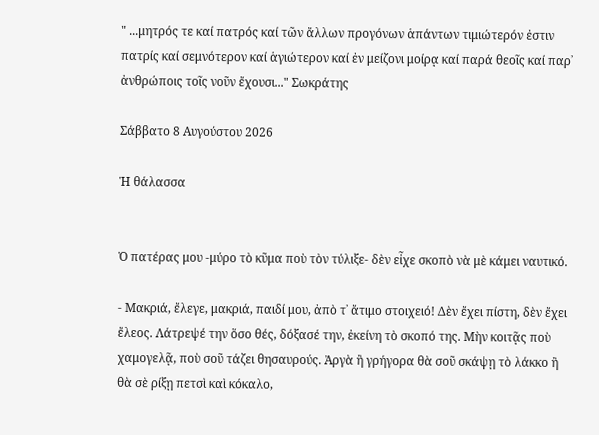" ...μητρός τε καί πατρός καί τῶν ἄλλων προγόνων ἁπάντων τιμιώτερόν ἐστιν πατρίς καί σεμνότερον καί ἁγιώτερον καί ἐν μείζονι μοίρᾳ καί παρά θεοῖς καί παρ᾽ ἀνθρώποις τοῖς νοῦν ἔχουσι..." Σωκράτης

Σάββατο 8 Αυγούστου 2026

Ἡ θάλασσα


Ὁ πατέρας μου -μύρο τὸ κῦμα ποὺ τὸν τύλιξε- δὲν εἶχε σκοπὸ νὰ μὲ κάμει ναυτικό.

- Μακριά, ἔλεγε, μακριά, παιδί μου, ἀπὸ τ᾿ ἄτιμο στοιχειό! Δὲν ἔχει πίστη, δὲν ἔχει ἔλεος. Λάτρεψέ την ὅσο θές, δόξασέ την, ἐκείνη τὸ σκοπό της. Μὴν κοιτᾷς ποὺ χαμογελᾷ, ποὺ σοῦ τάζει θησαυρούς. Ἀργὰ ἢ γρήγορα θὰ σοῦ σκάψῃ τὸ λάκκο ἢ θὰ σὲ ρίξῃ πετσὶ καὶ κόκαλο,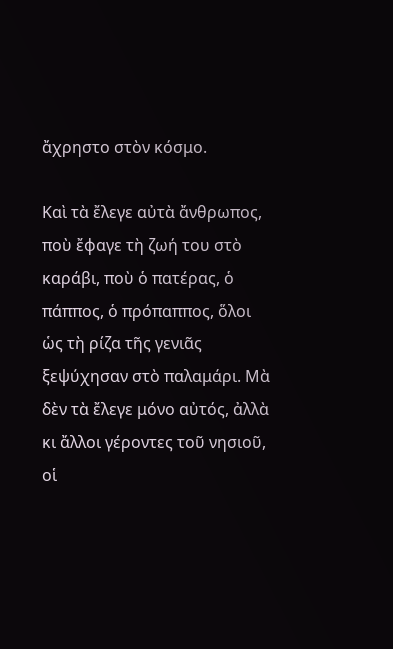ἄχρηστο στὸν κόσμο.

Καὶ τὰ ἔλεγε αὐτὰ ἄνθρωπος, ποὺ ἔφαγε τὴ ζωή του στὸ καράβι, ποὺ ὁ πατέρας, ὁ πάππος, ὁ πρόπαππος, ὅλοι ὡς τὴ ρίζα τῆς γενιᾶς ξεψύχησαν στὸ παλαμάρι. Μὰ δὲν τὰ ἔλεγε μόνο αὐτός, ἀλλὰ κι ἄλλοι γέροντες τοῦ νησιοῦ, οἱ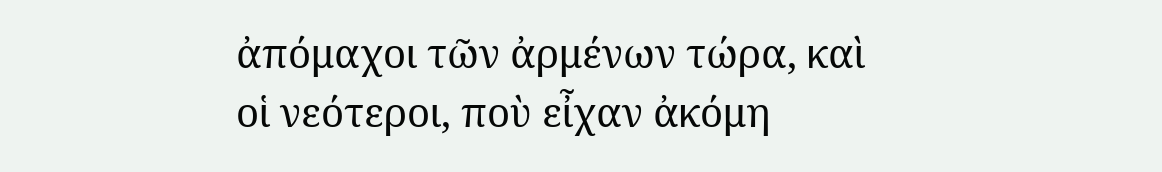ἀπόμαχοι τῶν ἀρμένων τώρα, καὶ οἱ νεότεροι, ποὺ εἶχαν ἀκόμη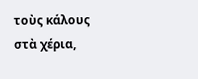τοὺς κάλους στὰ χέρια,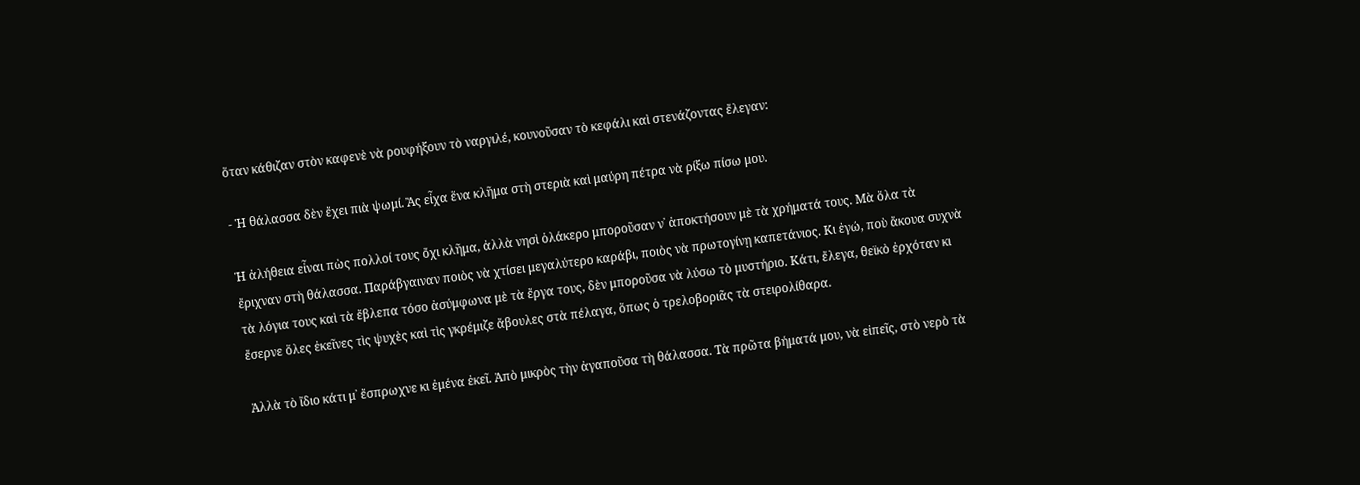ὅταν κάθιζαν στὸν καφενὲ νὰ ρουφήξουν τὸ ναργιλέ, κουνοῦσαν τὸ κεφάλι καὶ στενάζοντας ἔλεγαν:

- Ἡ θάλασσα δὲν ἔχει πιὰ ψωμί. Ἂς εἶχα ἕνα κλῆμα στὴ στεριὰ καὶ μαύρη πέτρα νὰ ρίξω πίσω μου.

Ἡ ἀλήθεια εἶναι πὼς πολλοί τους ὄχι κλῆμα, ἀλλὰ νησὶ ὁλάκερο μποροῦσαν ν᾿ ἀποκτήσουν μὲ τὰ χρήματά τους. Μὰ ὅλα τὰ ἔριχναν στὴ θάλασσα. Παράβγαιναν ποιὸς νὰ χτίσει μεγαλύτερο καράβι, ποιὸς νὰ πρωτογίνῃ καπετάνιος. Κι ἐγώ, ποὺ ἄκουα συχνὰ τὰ λόγια τους καὶ τὰ ἔβλεπα τόσο ἀσύμφωνα μὲ τὰ ἔργα τους, δὲν μποροῦσα νὰ λύσω τὸ μυστήριο. Κάτι, ἔλεγα, θεϊκὸ ἐρχόταν κι ἔσερνε ὅλες ἐκεῖνες τὶς ψυχὲς καὶ τὶς γκρέμιζε ἄβουλες στὰ πέλαγα, ὅπως ὁ τρελοβοριᾶς τὰ στειρολίθαρα.

Ἀλλὰ τὸ ἴδιο κάτι μ᾿ ἔσπρωχνε κι ἐμένα ἐκεῖ. Ἀπὸ μικρὸς τὴν ἀγαποῦσα τὴ θάλασσα. Τὰ πρῶτα βήματά μου, νὰ εἰπεῖς, στὸ νερὸ τὰ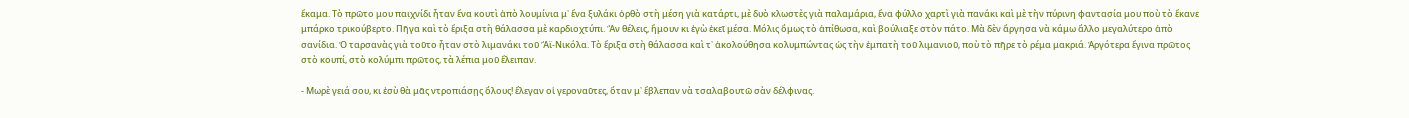ἔκαμα. Τὸ πρῶτο μου παιχνίδι ἦταν ἕνα κουτὶ ἀπὸ λουμίνια μ᾿ ἕνα ξυλάκι ὀρθὸ στὴ μέση γιὰ κατάρτι, μὲ δυὸ κλωστὲς γιὰ παλαμάρια, ἕνα φύλλο χαρτὶ γιὰ πανάκι καὶ μὲ τὴν πύρινη φαντασία μου ποὺ τὸ ἔκανε μπάρκο τρικούβερτο. Πῆγα καὶ τὸ ἔριξα στὴ θάλασσα μὲ καρδιοχτύπι. Ἂν θέλεις, ἤμουν κι ἐγὼ ἐκεῖ μέσα. Μόλις ὅμως τὸ ἀπίθωσα, καὶ βούλιαξε στὸν πάτο. Μὰ δὲν ἄργησα νὰ κάμω ἄλλο μεγαλύτερο ἀπὸ σανίδια. Ὁ ταρσανὰς γιὰ τοῦτο ἦταν στὸ λιμανάκι τοῦ Ἅϊ-Νικόλα. Τὸ ἔριξα στὴ θάλασσα καὶ τ᾿ ἀκολούθησα κολυμπώντας ὡς τὴν ἐμπατὴ τοῦ λιμανιοῦ, ποὺ τὸ πῆρε τὸ ρέμα μακριά. Ἀργότερα ἔγινα πρῶτος στὸ κουπί, στὸ κολύμπι πρῶτος, τὰ λέπια μοῦ ἔλειπαν.

- Μωρὲ γειά σου, κι ἐσὺ θὰ μᾶς ντροπιάσῃς ὅλους! ἔλεγαν οἱ γεροναῦτες, ὅταν μ᾿ ἔβλεπαν νὰ τσαλαβουτῶ σὰν δέλφινας.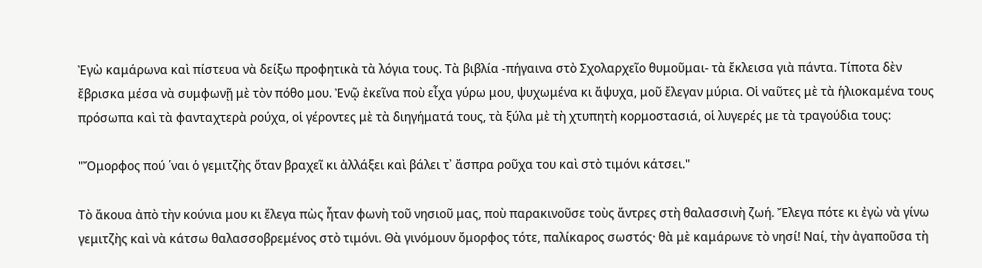Ἐγὼ καμάρωνα καὶ πίστευα νὰ δείξω προφητικὰ τὰ λόγια τους. Τὰ βιβλία -πήγαινα στὸ Σχολαρχεῖο θυμοῦμαι- τὰ ἔκλεισα γιὰ πάντα. Τίποτα δὲν ἔβρισκα μέσα νὰ συμφωνῇ μὲ τὸν πόθο μου. Ἐνῷ ἐκεῖνα ποὺ εἶχα γύρω μου, ψυχωμένα κι ἄψυχα, μοῦ ἔλεγαν μύρια. Οἱ ναῦτες μὲ τὰ ἡλιοκαμένα τους πρόσωπα καὶ τὰ φανταχτερὰ ρούχα, οἱ γέροντες μὲ τὰ διηγήματά τους, τὰ ξύλα μὲ τὴ χτυπητὴ κορμοστασιά, οἱ λυγερές με τὰ τραγούδια τους:

"Ὄμορφος πού ῾ναι ὁ γεμιτζὴς ὅταν βραχεῖ κι ἀλλάξει καὶ βάλει τ᾿ ἄσπρα ροῦχα του καὶ στὸ τιμόνι κάτσει."

Τὸ ἄκουα ἀπὸ τὴν κούνια μου κι ἔλεγα πὼς ἦταν φωνὴ τοῦ νησιοῦ μας, ποὺ παρακινοῦσε τοὺς ἄντρες στὴ θαλασσινὴ ζωή. Ἔλεγα πότε κι ἐγὼ νὰ γίνω γεμιτζὴς καὶ νὰ κάτσω θαλασσοβρεμένος στὸ τιμόνι. Θὰ γινόμουν ὄμορφος τότε, παλίκαρος σωστός· θὰ μὲ καμάρωνε τὸ νησί! Ναί, τὴν ἀγαποῦσα τὴ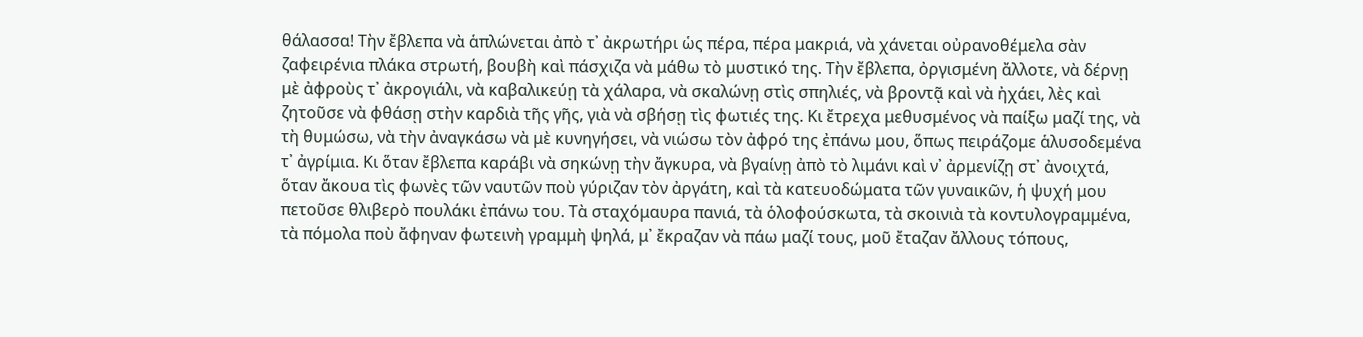θάλασσα! Τὴν ἔβλεπα νὰ ἁπλώνεται ἀπὸ τ᾿ ἀκρωτήρι ὡς πέρα, πέρα μακριά, νὰ χάνεται οὐρανοθέμελα σὰν ζαφειρένια πλάκα στρωτή, βουβὴ καὶ πάσχιζα νὰ μάθω τὸ μυστικό της. Τὴν ἔβλεπα, ὀργισμένη ἄλλοτε, νὰ δέρνῃ μὲ ἀφροὺς τ᾿ ἀκρογιάλι, νὰ καβαλικεύῃ τὰ χάλαρα, νὰ σκαλώνῃ στὶς σπηλιές, νὰ βροντᾷ καὶ νὰ ἠχάει, λὲς καὶ ζητοῦσε νὰ φθάσῃ στὴν καρδιὰ τῆς γῆς, γιὰ νὰ σβήσῃ τὶς φωτιές της. Κι ἔτρεχα μεθυσμένος νὰ παίξω μαζί της, νὰ τὴ θυμώσω, νὰ τὴν ἀναγκάσω νὰ μὲ κυνηγήσει, νὰ νιώσω τὸν ἀφρό της ἐπάνω μου, ὅπως πειράζομε ἁλυσοδεμένα τ᾿ ἀγρίμια. Κι ὅταν ἔβλεπα καράβι νὰ σηκώνῃ τὴν ἄγκυρα, νὰ βγαίνῃ ἀπὸ τὸ λιμάνι καὶ ν᾿ ἀρμενίζῃ στ᾿ ἀνοιχτά, ὅταν ἄκουα τὶς φωνὲς τῶν ναυτῶν ποὺ γύριζαν τὸν ἀργάτη, καὶ τὰ κατευοδώματα τῶν γυναικῶν, ἡ ψυχή μου πετοῦσε θλιβερὸ πουλάκι ἐπάνω του. Τὰ σταχόμαυρα πανιά, τὰ ὁλοφούσκωτα, τὰ σκοινιὰ τὰ κοντυλογραμμένα, τὰ πόμολα ποὺ ἄφηναν φωτεινὴ γραμμὴ ψηλά, μ᾿ ἔκραζαν νὰ πάω μαζί τους, μοῦ ἔταζαν ἄλλους τόπους,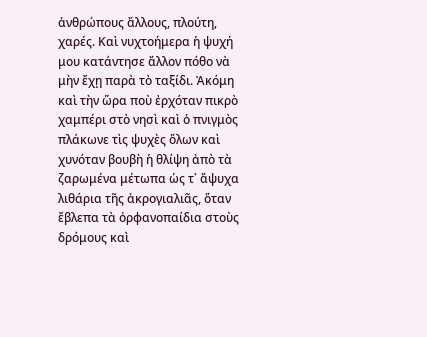ἀνθρώπους ἄλλους, πλούτη, χαρές. Καὶ νυχτοήμερα ἡ ψυχή μου κατάντησε ἄλλον πόθο νὰ μὴν ἔχῃ παρὰ τὸ ταξίδι. Ἀκόμη καὶ τὴν ὥρα ποὺ ἐρχόταν πικρὸ χαμπέρι στὸ νησὶ καὶ ὁ πνιγμὸς πλάκωνε τὶς ψυχὲς ὅλων καὶ χυνόταν βουβὴ ἡ θλίψη ἀπὸ τὰ ζαρωμένα μέτωπα ὡς τ᾿ ἄψυχα λιθάρια τῆς ἀκρογιαλιᾶς, ὅταν ἔβλεπα τὰ ὀρφανοπαίδια στοὺς δρόμους καὶ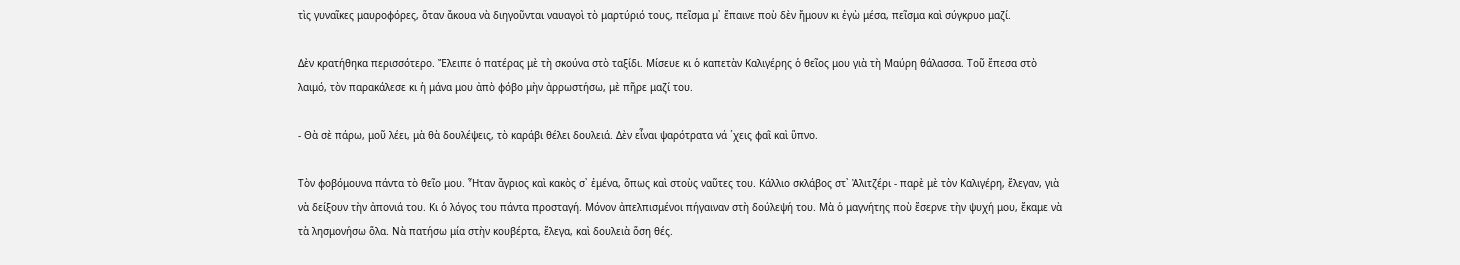τὶς γυναῖκες μαυροφόρες, ὅταν ἄκουα νὰ διηγοῦνται ναυαγοὶ τὸ μαρτύριό τους, πεῖσμα μ᾿ ἔπαινε ποὺ δὲν ἤμουν κι ἐγὼ μέσα, πεῖσμα καὶ σύγκρυο μαζί.

Δὲν κρατήθηκα περισσότερο. Ἔλειπε ὁ πατέρας μὲ τὴ σκούνα στὸ ταξίδι. Μίσευε κι ὁ καπετὰν Καλιγέρης ὁ θεῖος μου γιὰ τὴ Μαύρη θάλασσα. Τοῦ ἔπεσα στὸ λαιμό, τὸν παρακάλεσε κι ἡ μάνα μου ἀπὸ φόβο μὴν ἀρρωστήσω, μὲ πῆρε μαζί του.

- Θὰ σὲ πάρω, μοῦ λέει, μὰ θὰ δουλέψεις, τὸ καράβι θέλει δουλειά. Δὲν εἶναι ψαρότρατα νά ῾χεις φαῒ καὶ ὕπνο.

Τὸν φοβόμουνα πάντα τὸ θεῖο μου. Ἦταν ἄγριος καὶ κακὸς σ᾿ ἐμένα, ὅπως καὶ στοὺς ναῦτες του. Κάλλιο σκλάβος στ᾿ Ἀλιτζέρι - παρὲ μὲ τὸν Καλιγέρη, ἔλεγαν, γιὰ νὰ δείξουν τὴν ἀπονιά του. Κι ὁ λόγος του πάντα προσταγή. Μόνον ἀπελπισμένοι πήγαιναν στὴ δούλεψή του. Μὰ ὁ μαγνήτης ποὺ ἔσερνε τὴν ψυχή μου, ἔκαμε νὰ τὰ λησμονήσω ὅλα. Νὰ πατήσω μία στὴν κουβέρτα, ἔλεγα, καὶ δουλειὰ ὅση θές.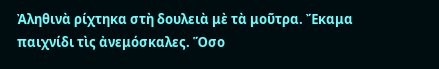Ἀληθινὰ ρίχτηκα στὴ δουλειὰ μὲ τὰ μοῦτρα. Ἔκαμα παιχνίδι τὶς ἀνεμόσκαλες. Ὅσο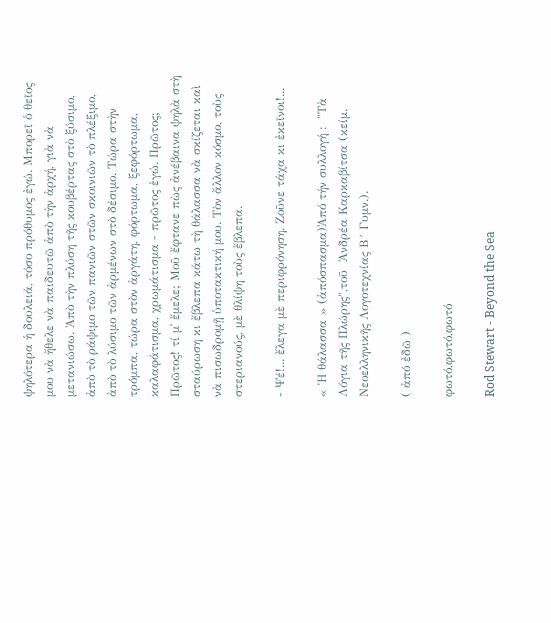ψηλότερα ἡ δουλειά, τόσο πρόθυμος ἐγώ. Μπορεῖ ὁ θεῖος μου νὰ ἤθελε νὰ παιδευτῶ ἀπὸ τὴν ἀρχή, γιὰ νὰ μετανιώσω. Ἀπὸ τὴν πλύση τῆς κουβέρτας στὸ ξύσιμο, ἀπὸ τὸ ράψιμο τῶν πανιῶν στῶν σκοινιῶν τὸ πλέξιμο, ἀπὸ τὸ λύσιμο τῶν ἀρμένων στὸ δέσιμο. Τώρα στὴν τρόμπα, τώρα στὸν ἀργάτη, φόρτωμα, ξεφόρτωμα, καλαφάτισμα, χρωμάτισμα - πρῶτος ἐγώ. Πρῶτος; Πρῶτος! τί μ᾿ ἔμελε; Μοῦ ἔφτανε πὼς ἀνέβαινα ψηλὰ στὴ σταύρωση κι ἔβλεπα κάτω τὴ θάλασσα νὰ σκίζεται καὶ νὰ πισωδρομῇ ὑποτακτική μου. Τὸν ἄλλον κόσμο, τοὺς στεριανούς, μὲ θλίψη τοὺς ἔβλεπα.

- Ψέ!... ἔλεγα μὲ περιφρόνηση. Ζοῦνε τάχα κι ἐκεῖνοι!...

« Ἡ θάλασσα » (ἀπόσπασμα)Ἀπό τήν συλλογή :  "Τὰ Λόγια τῆς Πλώρης",τοῦ  Ἀνδρέα Καρκαβίτσα (κείμ. Νεοελληνικῆς Λογοτεχνίας Β´ Γυμν.).

( ἀπό ἐδῶ )

φωτό,φωτό,φωτό

Rod Stewart - Beyond the Sea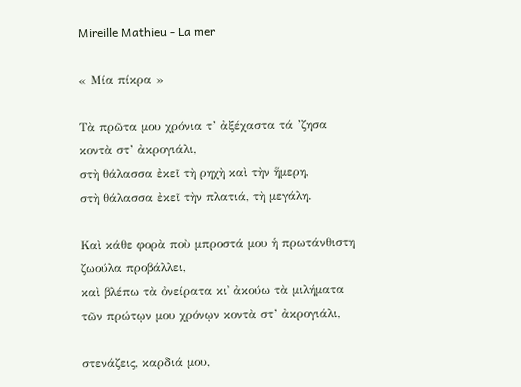Mireille Mathieu - La mer

« Μία πίκρα »

Τὰ πρῶτα μου χρόνια τ’ ἀξέχαστα τά ’ζησα
κοντὰ στ’ ἀκρογιάλι,
στὴ θάλασσα ἐκεῖ τὴ ρηχὴ καὶ τὴν ἥμερη,
στὴ θάλασσα ἐκεῖ τὴν πλατιά, τὴ μεγάλη.

Καὶ κάθε φορὰ ποὺ μπροστά μου ἡ πρωτάνθιστη
ζωούλα προβάλλει,
καὶ βλέπω τὰ ὀνείρατα κι᾿ ἀκούω τὰ μιλήματα
τῶν πρώτῳν μου χρόνῳν κοντὰ στ’ ἀκρογιάλι,

στενάζεις, καρδιά μου,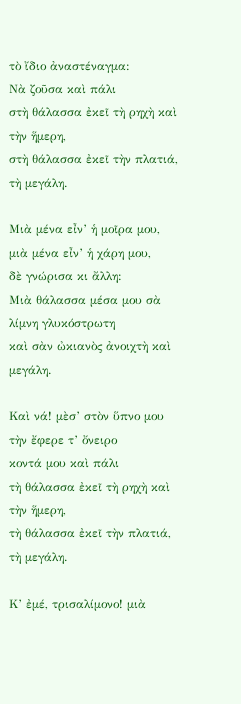τὸ ἴδιο ἀναστέναγμα:
Νὰ ζοῦσα καὶ πάλι
στὴ θάλασσα ἐκεῖ τὴ ρηχὴ καὶ τὴν ἥμερη,
στὴ θάλασσα ἐκεῖ τὴν πλατιά, τὴ μεγάλη.

Μιὰ μένα εἶν’ ἡ μοῖρα μου, μιὰ μένα εἶν’ ἡ χάρη μου,
δὲ γνώρισα κι ἄλλη:
Μιὰ θάλασσα μέσα μου σὰ λίμνη γλυκόστρωτη
καὶ σὰν ὠκιανὸς ἀνοιχτὴ καὶ μεγάλη.

Καὶ νά! μὲσ’ στὸν ὕπνο μου τὴν ἔφερε τ’ ὄνειρο
κοντά μου καὶ πάλι
τὴ θάλασσα ἐκεῖ τὴ ρηχὴ καὶ τὴν ἥμερη,
τὴ θάλασσα ἐκεῖ τὴν πλατιά, τὴ μεγάλη.

Κ’ ἐμέ, τρισαλίμονο! μιὰ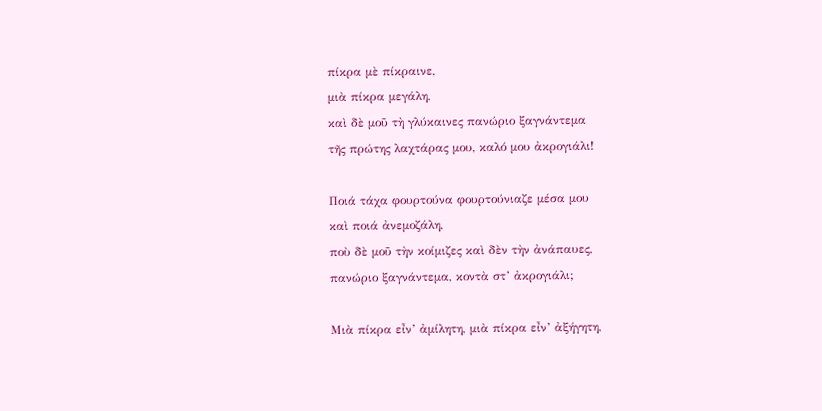πίκρα μὲ πίκραινε,
μιὰ πίκρα μεγάλη,
καὶ δὲ μοῦ τὴ γλύκαινες πανώριο ξαγνάντεμα
τῆς πρώτης λαχτάρας μου, καλό μου ἀκρογιάλι!

Ποιά τάχα φουρτούνα φουρτούνιαζε μέσα μου
καὶ ποιά ἀνεμοζάλη,
ποὺ δὲ μοῦ τὴν κοίμιζες καὶ δὲν τὴν ἀνάπαυες,
πανώριο ξαγνάντεμα, κοντὰ στ’ ἀκρογιάλι;

Μιὰ πίκρα εἶν’ ἀμίλητη, μιὰ πίκρα εἶν’ ἀξήγητη,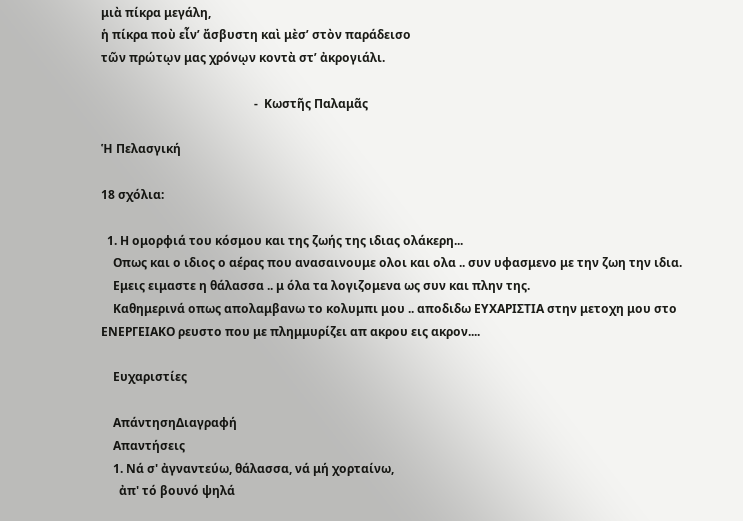μιὰ πίκρα μεγάλη,
ἡ πίκρα ποὺ εἶν’ ἄσβυστη καὶ μὲσ’ στὸν παράδεισο
τῶν πρώτῳν μας χρόνῳν κοντὰ στ’ ἀκρογιάλι.

                                                   -  Κωστῆς Παλαμᾶς

Ἡ Πελασγική

18 σχόλια:

  1. Η ομορφιά του κόσμου και της ζωής της ιδιας ολάκερη...
    Οπως και ο ιδιος ο αέρας που ανασαινουμε ολοι και ολα .. συν υφασμενο με την ζωη την ιδια.
    Εμεις ειμαστε η θάλασσα .. μ όλα τα λογιζομενα ως συν και πλην της.
    Καθημερινά οπως απολαμβανω το κολυμπι μου .. αποδιδω ΕΥΧΑΡΙΣΤΙΑ στην μετοχη μου στο ΕΝΕΡΓΕΙΑΚΟ ρευστο που με πλημμυρίζει απ ακρου εις ακρον....

    Ευχαριστίες

    ΑπάντησηΔιαγραφή
    Απαντήσεις
    1. Νά σ' ἀγναντεύω, θάλασσα, νά μή χορταίνω,
      ἀπ' τό βουνό ψηλά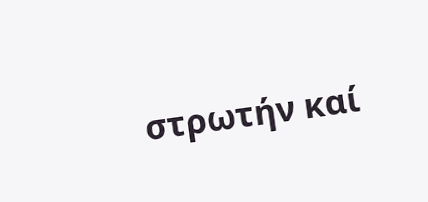στρωτήν καί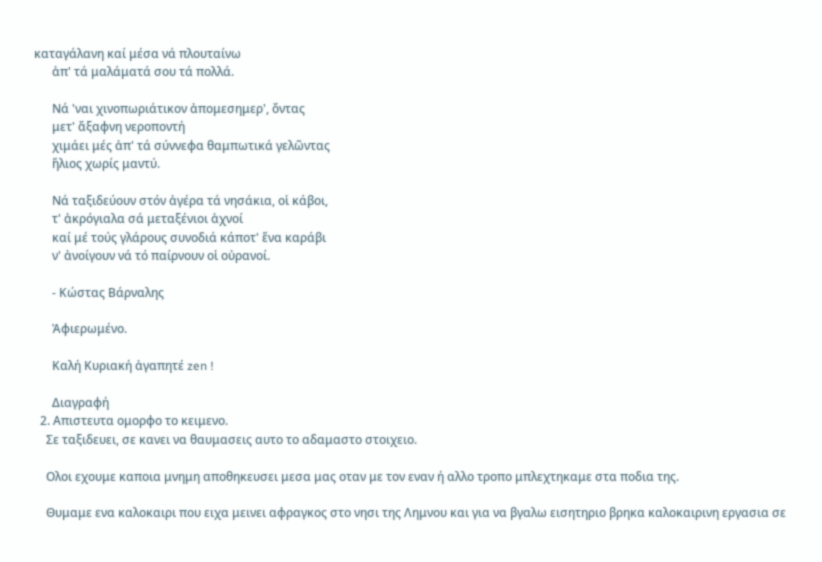καταγάλανη καί μέσα νά πλουταίνω
      ἀπ' τά μαλάματά σου τά πολλά.

      Νά 'ναι χινοπωριάτικον ἀπομεσημερ', ὄντας
      μετ' ἄξαφνη νεροποντή
      χιμάει μές ἀπ' τά σύννεφα θαμπωτικά γελῶντας
      ἥλιος χωρίς μαντύ.

      Νά ταξιδεύουν στόν ἀγέρα τά νησάκια, οἱ κάβοι,
      τ' ἀκρόγιαλα σά μεταξένιοι ἀχνοί
      καί μέ τούς γλάρους συνοδιά κάποτ' ἕνα καράβι
      ν' ἀνοίγουν νά τό παίρνουν οἱ οὐρανοί.

      - Κώστας Βάρναλης

      Ἀφιερωμένο.

      Καλή Κυριακή ἀγαπητέ zen !

      Διαγραφή
  2. Απιστευτα ομορφο το κειμενο.
    Σε ταξιδευει, σε κανει να θαυμασεις αυτο το αδαμαστο στοιχειο.

    Ολοι εχουμε καποια μνημη αποθηκευσει μεσα μας οταν με τον εναν ή αλλο τροπο μπλεχτηκαμε στα ποδια της.

    Θυμαμε ενα καλοκαιρι που ειχα μεινει αφραγκος στο νησι της Λημνου και για να βγαλω εισητηριο βρηκα καλοκαιρινη εργασια σε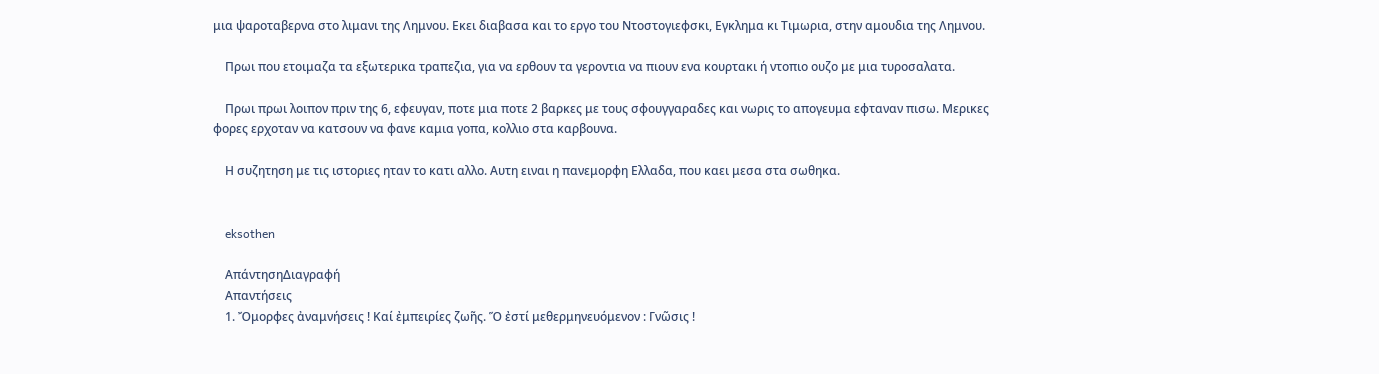μια ψαροταβερνα στο λιμανι της Λημνου. Εκει διαβασα και το εργο του Ντοστογιεφσκι, Εγκλημα κι Τιμωρια, στην αμουδια της Λημνου.

    Πρωι που ετοιμαζα τα εξωτερικα τραπεζια, για να ερθουν τα γεροντια να πιουν ενα κουρτακι ή ντοπιο ουζο με μια τυροσαλατα.

    Πρωι πρωι λοιπον πριν της 6, εφευγαν, ποτε μια ποτε 2 βαρκες με τους σφουγγαραδες και νωρις το απογευμα εφταναν πισω. Μερικες φορες ερχοταν να κατσουν να φανε καμια γοπα, κολλιο στα καρβουνα.

    Η συζητηση με τις ιστοριες ηταν το κατι αλλο. Αυτη ειναι η πανεμορφη Ελλαδα, που καει μεσα στα σωθηκα.


    eksothen

    ΑπάντησηΔιαγραφή
    Απαντήσεις
    1. Ὄμορφες ἀναμνήσεις ! Καί ἐμπειρίες ζωῆς. Ὅ ἐστί μεθερμηνευόμενον : Γνῶσις !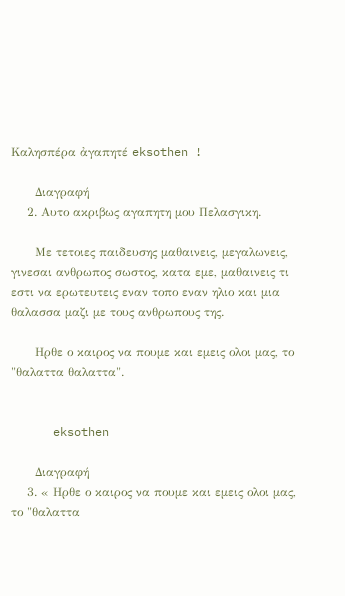Καλησπέρα ἀγαπητέ eksothen !

      Διαγραφή
    2. Αυτο ακριβως αγαπητη μου Πελασγικη.

      Με τετοιες παιδευσης μαθαινεις, μεγαλωνεις, γινεσαι ανθρωπος σωστος, κατα εμε, μαθαινεις τι εστι να ερωτευτεις εναν τοπο εναν ηλιο και μια θαλασσα μαζι με τους ανθρωπους της.

      Ηρθε ο καιρος να πουμε και εμεις ολοι μας, το "θαλαττα θαλαττα".


      eksothen

      Διαγραφή
    3. « Ηρθε ο καιρος να πουμε και εμεις ολοι μας, το "θαλαττα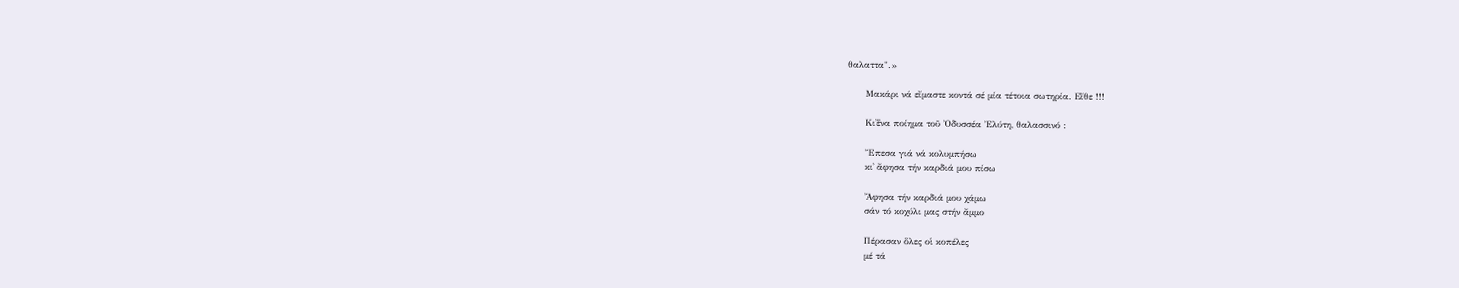θαλαττα".»

      Μακάρι νά εἴμαστε κοντά σέ μία τέτοια σωτηρία. Εἴθε !!!

      Κι᾿ἕνα ποίημα τοῦ Ὀδυσσέα Ἐλύτη, θαλασσινό :

      Ἔπεσα γιά νά κολυμπήσω
      κι᾿ ἄφησα τήν καρδιά μου πίσω

      Ἄφησα τήν καρδιά μου χάμω
      σάν τό κοχύλι μας στήν ἄμμο

      Πέρασαν ὅλες οἱ κοπέλες
      μέ τά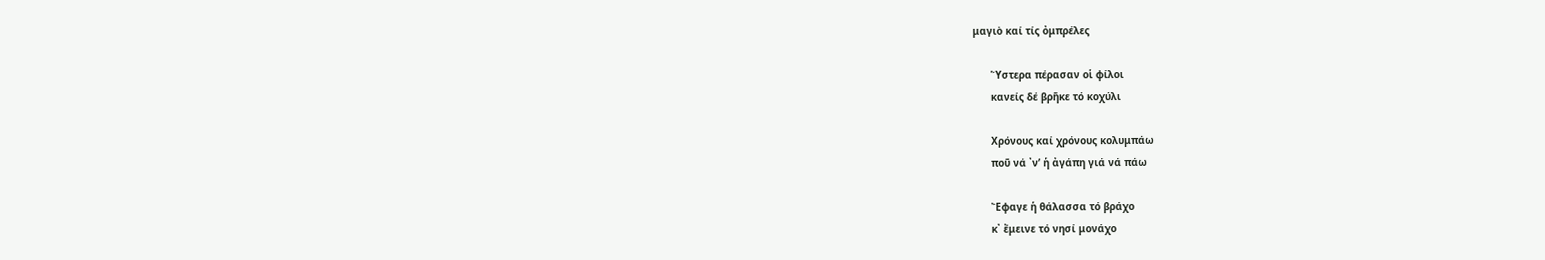μαγιὸ καί τίς ὀμπρέλες

      Ὕστερα πέρασαν οἱ φίλοι
      κανείς δέ βρῆκε τό κοχύλι

      Χρόνους καί χρόνους κολυμπάω
      ποῦ νά ᾿ν’ ἡ ἀγάπη γιά νά πάω

      Ἔφαγε ἡ θάλασσα τό βράχο
      κ᾿ ἔμεινε τό νησί μονάχο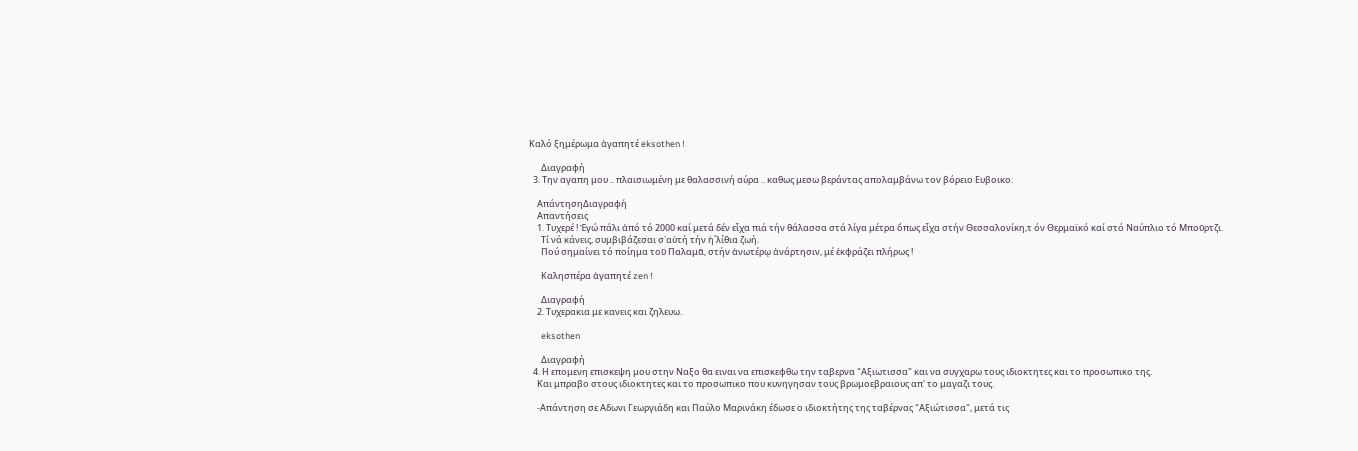Καλό ξημέρωμα ἀγαπητέ eksothen !

      Διαγραφή
  3. Την αγαπη μου .. πλαισιωμένη με θαλασσινή αύρα .. καθως μεσω βεράντας απολαμβάνω τον βόρειο Ευβοικο.

    ΑπάντησηΔιαγραφή
    Απαντήσεις
    1. Τυχερέ ! Ἐγώ πάλι ἀπό τό 2000 καί μετά δέν εἶχα πιά τήν θάλασσα στά λίγα μέτρα ὅπως εἶχα στήν Θεσσαλονίκη,τ όν Θερμαϊκό καί στό Ναύπλιο τό Μποῦρτζι.
      Τί νά κάνεις, συμβιβάζεσαι σ᾿αὐτή τήν ἡ΄λίθια ζωή.
      Πού σημαίνει τό ποίημα τοῦ Παλαμᾶ, στήν ἀνωτέρῳ ἀνάρτησιν, μέ ἐκφράζει πλήρως !

      Καλησπέρα ἀγαπητέ zen !

      Διαγραφή
    2. Τυχερακια με κανεις και ζηλευω.

      eksothen

      Διαγραφή
  4. Η επομενη επισκεψη μου στην Ναξο θα ειναι να επισκεφθω την ταβερνα "Αξιωτισσα" και να συγχαρω τους ιδιοκτητες και το προσωπικο της.
    Και μπραβο στους ιδιοκτητες και το προσωπικο που κυνηγησαν τους βρωμοεβραιους απ' το μαγαζι τους.

    -Απάντηση σε Αδωνι Γεωργιάδη και Παύλο Μαρινάκη έδωσε ο ιδιοκτήτης της ταβέρνας "Αξιώτισσα", μετά τις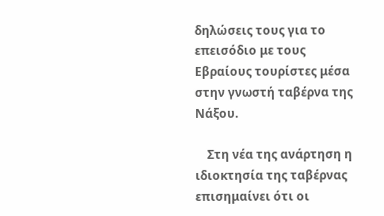δηλώσεις τους για το επεισόδιο με τους Εβραίους τουρίστες μέσα στην γνωστή ταβέρνα της Νάξου.

    Στη νέα της ανάρτηση η ιδιοκτησία της ταβέρνας επισημαίνει ότι οι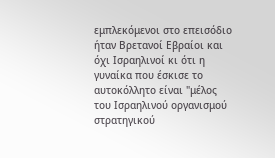εμπλεκόμενοι στο επεισόδιο ήταν Βρετανοί Εβραίοι και όχι Ισραηλινοί κι ότι η γυναίκα που έσκισε το αυτοκόλλητο είναι "μέλος του Ισραηλινού οργανισμού στρατηγικού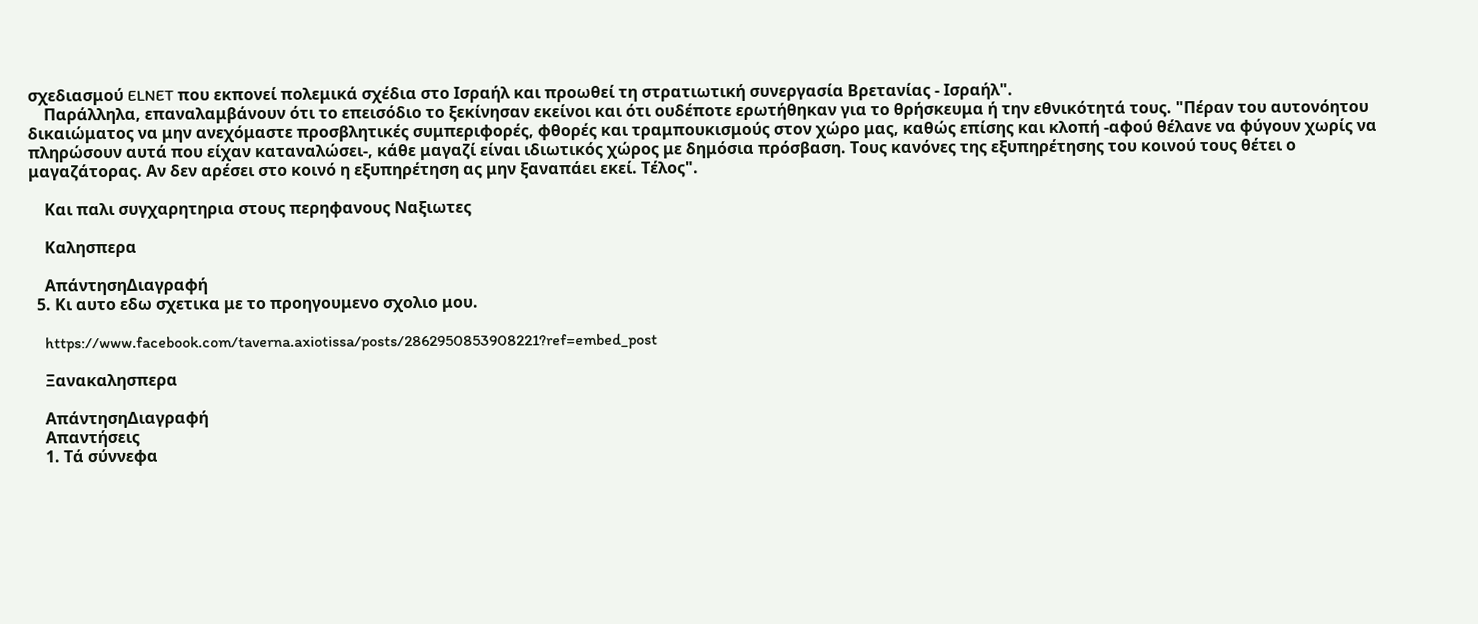σχεδιασμού ELNET που εκπονεί πολεμικά σχέδια στο Ισραήλ και προωθεί τη στρατιωτική συνεργασία Βρετανίας - Ισραήλ".
    Παράλληλα, επαναλαμβάνουν ότι το επεισόδιο το ξεκίνησαν εκείνοι και ότι ουδέποτε ερωτήθηκαν για το θρήσκευμα ή την εθνικότητά τους. "Πέραν του αυτονόητου δικαιώματος να μην ανεχόμαστε προσβλητικές συμπεριφορές, φθορές και τραμπουκισμούς στον χώρο μας, καθώς επίσης και κλοπή -αφού θέλανε να φύγουν χωρίς να πληρώσουν αυτά που είχαν καταναλώσει-, κάθε μαγαζί είναι ιδιωτικός χώρος με δημόσια πρόσβαση. Τους κανόνες της εξυπηρέτησης του κοινού τους θέτει ο μαγαζάτορας. Αν δεν αρέσει στο κοινό η εξυπηρέτηση ας μην ξαναπάει εκεί. Τέλος".

    Και παλι συγχαρητηρια στους περηφανους Ναξιωτες

    Καλησπερα

    ΑπάντησηΔιαγραφή
  5. Κι αυτο εδω σχετικα με το προηγουμενο σχολιο μου.

    https://www.facebook.com/taverna.axiotissa/posts/2862950853908221?ref=embed_post

    Ξανακαλησπερα

    ΑπάντησηΔιαγραφή
    Απαντήσεις
    1. Τά σύννεφα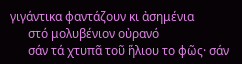γιγάντικα φαντάζουν κι ἀσημένια
      στό μολυβένιον οὐρανό
      σάν τά χτυπᾶ τοῦ ἥλιου το φῶς· σάν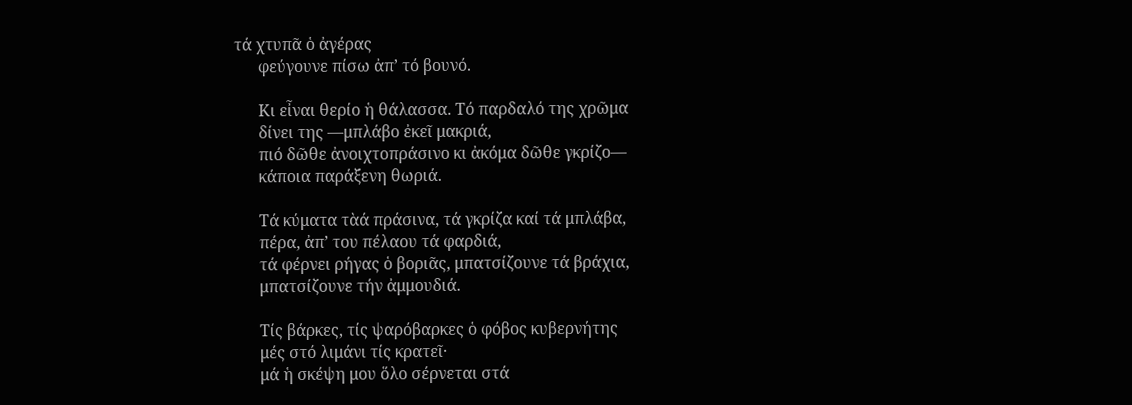τά χτυπᾶ ὁ ἀγέρας
      φεύγουνε πίσω ἀπ’ τό βουνό.

      Κι εἶναι θερίο ἡ θάλασσα. Τό παρδαλό της χρῶμα
      δίνει της —μπλάβο ἐκεῖ μακριά,
      πιό δῶθε ἀνοιχτοπράσινο κι ἀκόμα δῶθε γκρίζο—
      κάποια παράξενη θωριά.

      Τά κύματα τὰά πράσινα, τά γκρίζα καί τά μπλάβα,
      πέρα, ἀπ’ του πέλαου τά φαρδιά,
      τά φέρνει ρήγας ὁ βοριᾶς, μπατσίζουνε τά βράχια,
      μπατσίζουνε τήν ἀμμουδιά.

      Τίς βάρκες, τίς ψαρόβαρκες ὁ φόβος κυβερνήτης
      μές στό λιμάνι τίς κρατεῖ·
      μά ἡ σκέψη μου ὅλο σέρνεται στά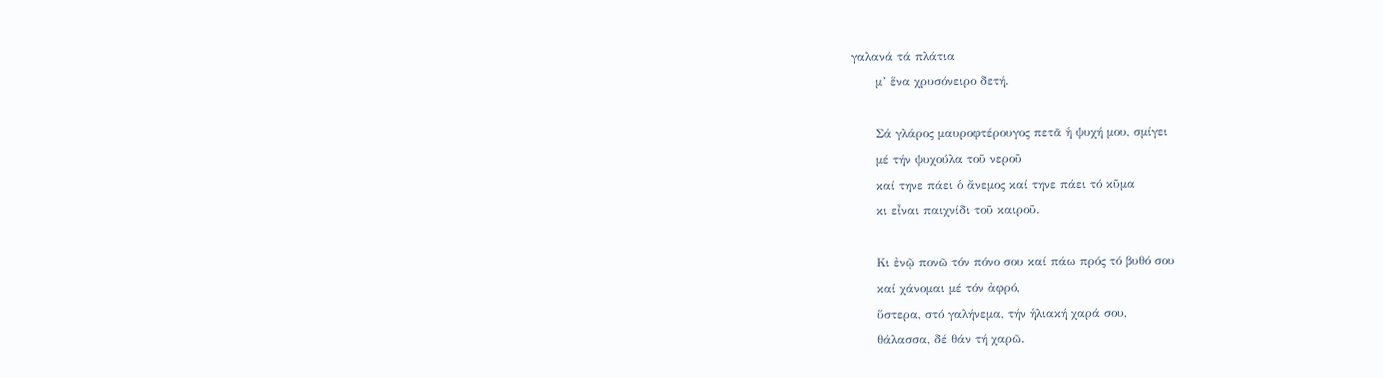γαλανά τά πλάτια
      μ’ ἕνα χρυσόνειρο δετή.

      Σά γλάρος μαυροφτέρουγος πετᾶ ἡ ψυχή μου, σμίγει
      μέ τήν ψυχούλα τοῦ νεροῦ
      καί τηνε πάει ὁ ἄνεμος καί τηνε πάει τό κῦμα
      κι εἶναι παιχνίδι τοῦ καιροῦ.

      Κι ἐνῷ πονῶ τόν πόνο σου καί πάω πρός τό βυθό σου
      καί χάνομαι μέ τόν ἀφρό,
      ὕστερα, στό γαλήνεμα, τήν ἡλιακή χαρά σου,
      θάλασσα, δέ θάν τή χαρῶ.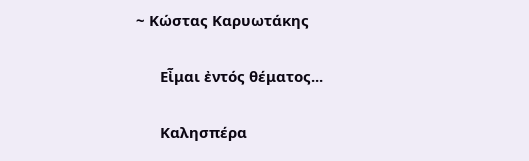~ Κώστας Καρυωτάκης

      Εἶμαι ἐντός θέματος...

      Καλησπέρα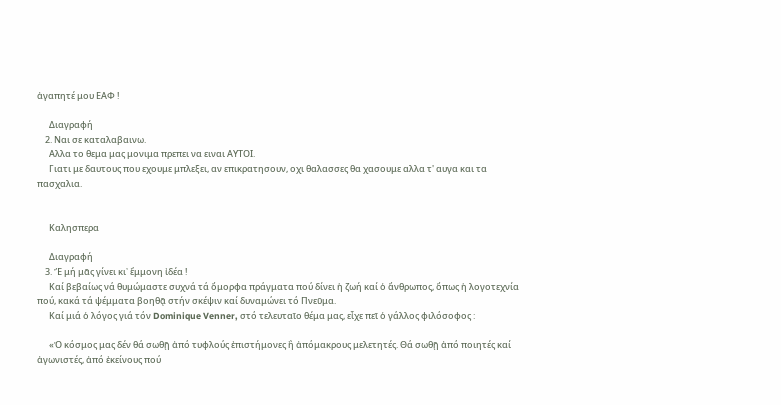ἀγαπητέ μου ΕΑΦ !

      Διαγραφή
    2. Ναι σε καταλαβαινω.
      Αλλα το θεμα μας μονιμα πρεπει να ειναι ΑΥΤΟΙ.
      Γιατι με δαυτους που εχουμε μπλεξει, αν επικρατησουν, οχι θαλασσες θα χασουμε αλλα τ' αυγα και τα πασχαλια.


      Καλησπερα

      Διαγραφή
    3. Ἔ μή μᾶς γίνει κι᾿ ἔμμονη ἰδέα !
      Καί βεβαίως νά θυμώμαστε συχνά τά ὄμορφα πράγματα πού δίνει ἡ ζωή καί ὁ ἄνθρωπος, ὅπως ἡ λογοτεχνία πού, κακά τά ψέμματα βοηθᾷ στήν σκέψιν καί δυναμώνει τό Πνεῦμα.
      Καί μιά ὁ λόγος γιά τόν Dominique Venner, στό τελευταῖο θέμα μας, εἶχε πεῖ ὁ γάλλος φιλόσοφος :

      «Ὁ κόσμος μας δέν θά σωθῇ ἀπό τυφλούς ἐπιστήμονες ἢ ἀπόμακρους μελετητές. Θά σωθῇ ἀπό ποιητές καί ἀγωνιστές, ἀπό ἐκείνους πού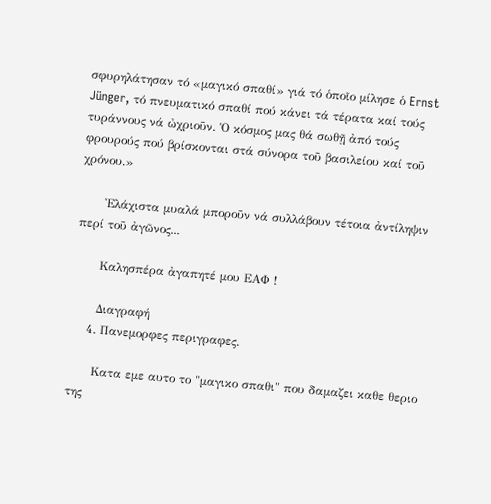σφυρηλάτησαν τό «μαγικό σπαθί» γιά τό ὁποῖο μίλησε ὁ Ernst Jünger, τό πνευματικό σπαθί πού κάνει τά τέρατα καί τούς τυράννους νά ὠχριοῦν. Ὁ κόσμος μας θά σωθῇ ἀπό τούς φρουρούς πού βρίσκονται στά σύνορα τοῦ βασιλείου καί τοῦ χρόνου.»

      Ἐλάχιστα μυαλά μποροῦν νά συλλάβουν τέτοια ἀντίληψιν περί τοῦ ἀγῶνος...

      Καλησπέρα ἀγαπητέ μου ΕΑΦ !

      Διαγραφή
    4. Πανεμορφες περιγραφες.

      Κατα εμε αυτο το "μαγικο σπαθι" που δαμαζει καθε θεριο της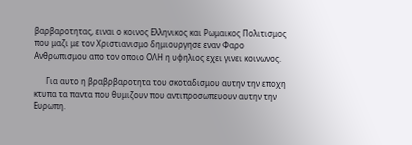βαρβαροτητας, ειναι ο κοινος Ελληνικος και Ρωμαικος Πολιτισμος που μαζι με τον Χριστιανισμο δημιουργησε εναν Φαρο Ανθρωπισμου απο τον οποιο ΟΛΗ η υφηλιος εχει γινει κοινωνος.

      Για αυτο η βραβρβαροτητα του σκοταδισμου αυτην την εποχη κτυπα τα παντα που θυμιζουν που αντιπροσωπευουν αυτην την Ευρωπη.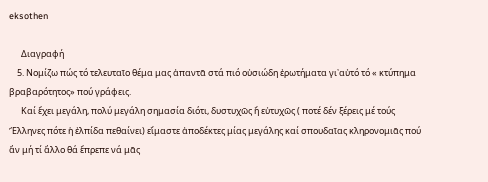eksothen

      Διαγραφή
    5. Νομίζω πώς τό τελευταῖο θέμα μας ἀπαντᾶ στά πιό οὐσιώδη ἐρωτήματα γι᾿αὐτό τό « κτύπημα βραβαρότητος» πού γράφεις.
      Καί ἔχει μεγάλη, πολύ μεγάλη σημασία διότι, δυστυχῶς ἤ εὐτυχῶς ( ποτέ δέν ξέρεις μέ τούς Ἕλληνες πότε ἡ ἐλπίδα πεθαίνει) εἴμαστε ἀποδέκτες μίας μεγάλης καί σπουδαῖας κληρονομιᾶς πού ἄν μή τί ἄλλο θά ἔπρεπε νά μᾶς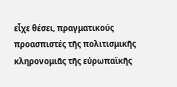εἶχε θέσει, πραγματικούς προασπιστές τῆς πολιτισμικῆς κληρονομιᾶς τῆς εὐρωπαϊκῆς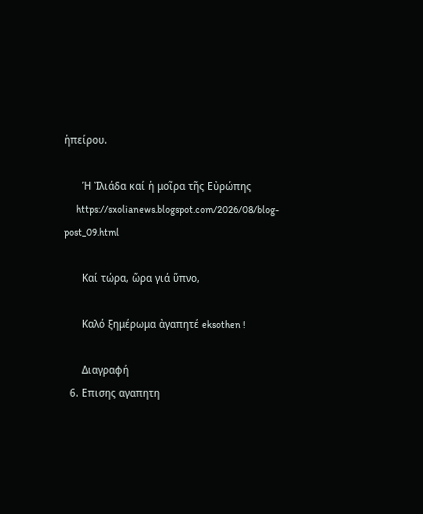ἡπείρου.

      Ἡ Ἰλιάδα καί ἡ μοῖρα τῆς Εὐρώπης
      https://sxolianews.blogspot.com/2026/08/blog-post_09.html

      Καί τώρα, ὥρα γιά ὕπνο,

      Καλό ξημέρωμα ἀγαπητέ eksothen !

      Διαγραφή
  6. Επισης αγαπητη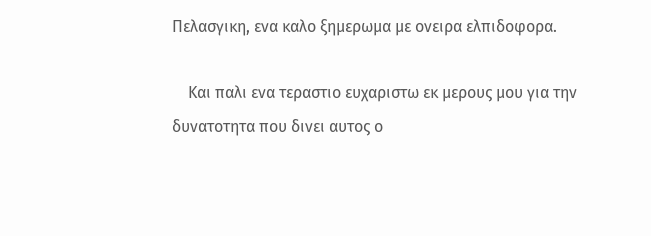Πελασγικη, ενα καλο ξημερωμα με ονειρα ελπιδοφορα.

    Και παλι ενα τεραστιο ευχαριστω εκ μερους μου για την δυνατοτητα που δινει αυτος ο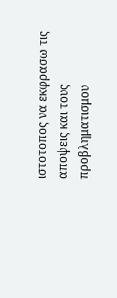ιστοτοπος να εκφρασω τις αποψεις και τους προβληματισμου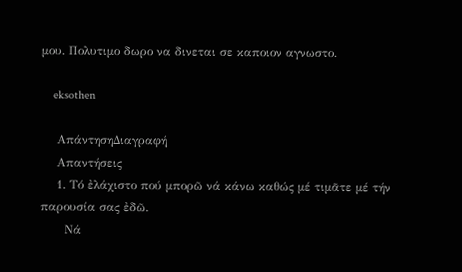μου. Πολυτιμο δωρο να δινεται σε καποιον αγνωστο.

    eksothen

    ΑπάντησηΔιαγραφή
    Απαντήσεις
    1. Τό ἐλάχιστο πού μπορῶ νά κάνω καθώς μέ τιμᾶτε μέ τήν παρουσία σας ἐδῶ.
      Νά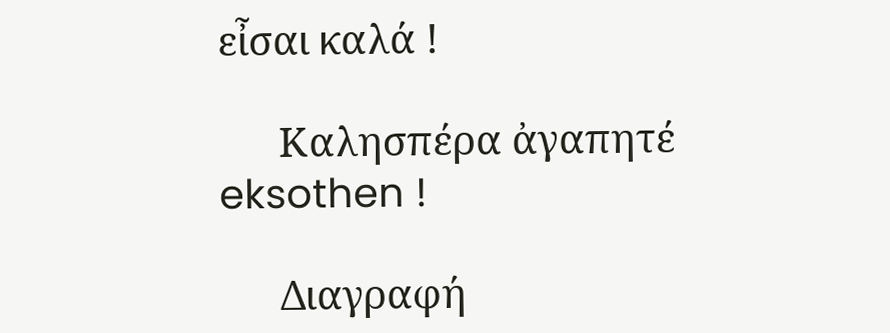εἶσαι καλά !

      Καλησπέρα ἀγαπητέ eksothen !

      Διαγραφή